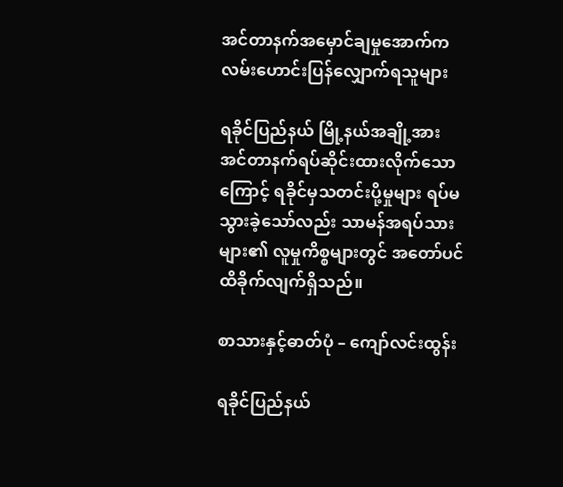အင်တာနက်အမှောင်ချမှုအောက်က လမ်းဟောင်းပြန်လျှောက်ရသူများ

ရခိုင်ပြည်နယ် မြို့နယ်အချို့အား အင်တာနက်ရပ်ဆိုင်းထားလိုက်သောကြောင့် ရခိုင်မှသတင်းပို့မှုများ ရပ်မသွားခဲ့သော်လည်း သာမန်အရပ်သားများ၏ လူမှုကိစ္စများတွင် အတော်ပင်ထိခိုက်လျက်ရှိသည်။

စာသားနှင့်ဓာတ်ပုံ – ကျော်လင်းထွန်း

ရခိုင်ပြည်နယ်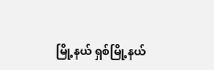မြို့နယ် ရှစ်မြို့နယ်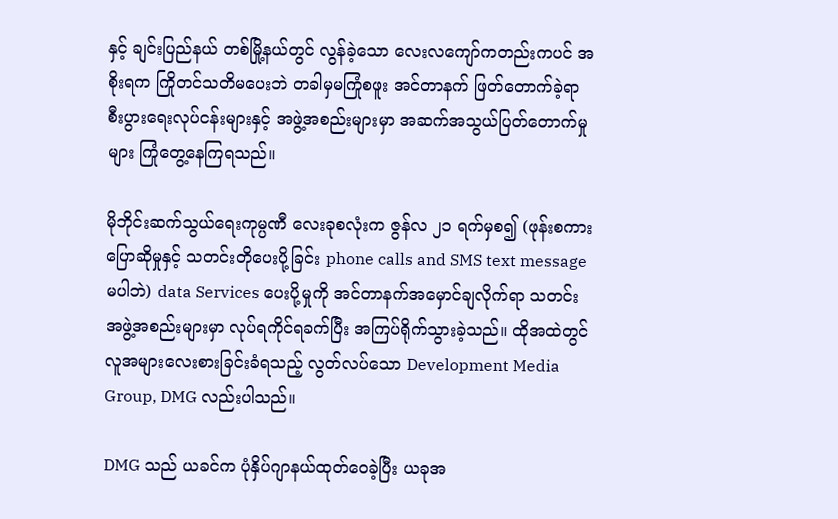နှင့် ချင်းပြည်နယ် တစ်မြို့နယ်တွင် လွန်ခဲ့သော လေးလကျော်ကတည်းကပင် အစိုးရက ကြိုတင်သတိမပေးဘဲ တခါမှမကြုံစဖူး အင်တာနက် ဖြတ်တောက်ခဲ့ရာ စီးပွားရေးလုပ်ငန်းများနှင့် အဖွဲ့အစည်းများမှာ အဆက်အသွယ်ပြတ်တောက်မှုများ ကြုံတွေ့နေကြရသည်။

မိုဘိုင်းဆက်သွယ်ရေးကုမ္ပဏီ လေးခုစလုံးက ဇွန်လ ၂၁ ရက်မှစ၍ (ဖုန်းစကားပြောဆိုမှုနှင့် သတင်းတိုပေးပို့ခြင်း phone calls and SMS text message မပါဘဲ) data Services ပေးပို့မှုကို အင်တာနက်အမှောင်ချလိုက်ရာ သတင်းအဖွဲ့အစည်းများမှာ လုပ်ရကိုင်ရခက်ပြီး အကြပ်ရိုက်သွားခဲ့သည်။ ထိုအထဲတွင် လူအများလေးစားခြင်းခံရသည့် လွတ်လပ်သော Development Media Group, DMG လည်းပါသည်။

DMG သည် ယခင်က ပုံနှိပ်ဂျာနယ်ထုတ်ဝေခဲ့ပြီး ယခုအ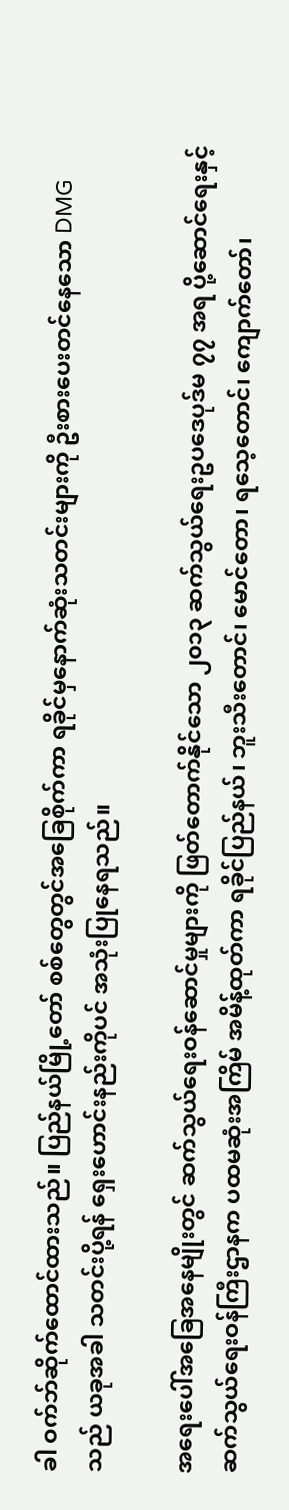ခါ ဝက်ဘ်ဆိုက်ထောင်ထားသည်။ ပြည်နယ်မြို့တော် စစ်တွေတွင်အခြေစိုက်ကာ ရခိုင်မှနောက်ဆုံးသတင်းများကို ဦးစားပေးတင်နေသော DMG သည် ယခုအခါ သတင်းပို့ရန် ရှေးဟောင်းနည်းကိုပင် အသုံးပြုနေရသည်။

အရေးပေါ်အခြေအနေမျိုးတွင် ဆက်သွယ်ရေးဝန်ဆောင်မှုများကို ဖြတ်တောက်နိုင်သော ၂၀၁၃ ဆက်သွယ်ရေးဥပဒေပုဒ်မ ၇၇ အရ ပို့ဆောင်ရေးနှင့် ဆက်သွယ်ရေးဝန်ကြီးဌာနက ပထမဆုံးအကြိမ် အမိန့်ထုတ်ကာ ရခိုင်ပြည်နယ်၊ ဘူးသီးတောင်၊ မောင်တော၊ ရသေ့တောင်၊ ကျောက်တော်၊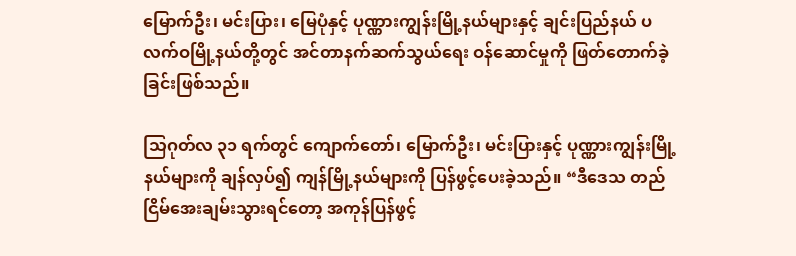မြောက်ဦး၊ မင်းပြား၊ မြေပုံနှင့် ပုဏ္ဏားကျွန်းမြို့နယ်များနှင့် ချင်းပြည်နယ် ပလက်ဝမြို့နယ်တို့တွင် အင်တာနက်ဆက်သွယ်ရေး ဝန်ဆောင်မှုကို ဖြတ်တောက်ခဲ့ခြင်းဖြစ်သည်။

သြဂုတ်လ ၃၁ ရက်တွင် ကျောက်တော်၊ မြောက်ဦး၊ မင်းပြားနှင့် ပုဏ္ဏားကျွန်းမြို့နယ်များကို ချန်လှပ်၍ ကျန်မြို့နယ်များကို ပြန်ဖွင့်ပေးခဲ့သည်။ “ဒီဒေသ တည်ငြိမ်အေးချမ်းသွားရင်တော့ အကုန်ပြန်ဖွင့်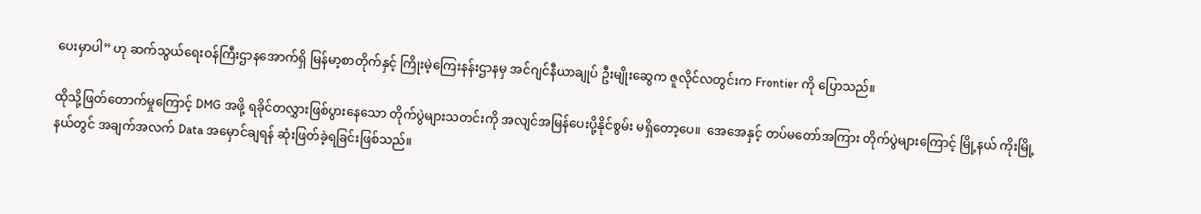ပေးမှာပါ” ဟု ဆက်သွယ်ရေးဝန်ကြီးဌာနအောက်ရှိ မြန်မာ့စာတိုက်နှင့် ကြိုးမဲ့ကြေးနန်းဌာနမှ အင်ဂျင်နီယာချုပ် ဦးမျိုးဆွေက ဇူလိုင်လတွင်းက Frontier ကို ပြောသည်။

ထိုသို့ဖြတ်တောက်မှုကြောင့် DMG အဖို့ ရခိုင်တလွှားဖြစ်ပွားနေသော တိုက်ပွဲများသတင်းကို အလျင်အမြန်ပေးပို့နိုင်စွမ်း မရှိတော့ပေ။  အေအေနှင့် တပ်မတော်အကြား တိုက်ပွဲများကြောင့် မြို့နယ် ကိုးမြို့နယ်တွင် အချက်အလက် Data အမှောင်ချရန် ဆုံးဖြတ်ခဲ့ရခြင်းဖြစ်သည်။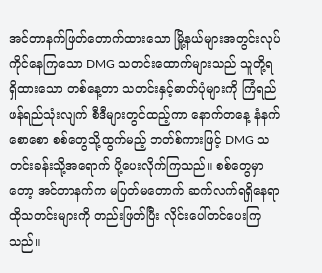အင်တာနက်ဖြတ်တောက်ထားသော မြို့နယ်များအတွင်းလုပ်ကိုင်နေကြသော DMG သတင်းထောက်များသည် သူတို့ရရှိထားသော တစ်နေ့တာ သတင်းနှင့်ဓာတ်ပုံများကို ကြံရည်ဖန်ရည်သုံးလျက် စီဒီများတွင်ထည့်ကာ နောက်တနေ့ နံနက်စောစော စစ်တွေသို့ထွက်မည့် ဘတ်စ်ကားဖြင့် DMG သတင်းခန်းသို့အရောက် ပို့ပေးလိုက်ကြသည်။ စစ်တွေမှာတော့ အင်တာနက်က မပြတ်မတောက် ဆက်လက်ရရှိနေရာ ထိုသတင်းများကို တည်းဖြတ်ပြီး လိုင်းပေါ်တင်ပေးကြသည်။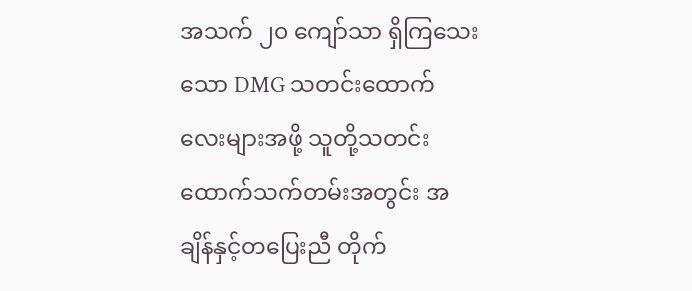အသက် ၂၀ ကျော်သာ ရှိကြသေးသော DMG သတင်းထောက်လေးများအဖို့ သူတို့သတင်းထောက်သက်တမ်းအတွင်း အချိန်နှင့်တပြေးညီ တိုက်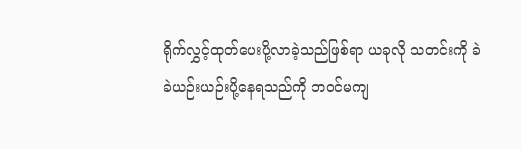ရိုက်လွှင့်ထုတ်ပေးပို့လာခဲ့သည်ဖြစ်ရာ ယခုလို သတင်းကို ခဲခဲယဉ်းယဉ်းပို့နေရသည်ကို ဘဝင်မကျ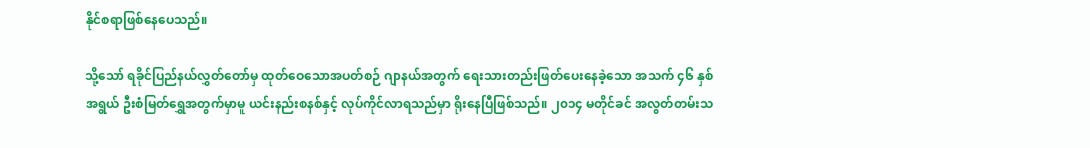နိုင်စရာဖြစ်နေပေသည်။

သို့သော် ရခိုင်ပြည်နယ်လွှတ်တော်မှ ထုတ်ဝေသောအပတ်စဉ် ဂျာနယ်အတွက် ရေးသားတည်းဖြတ်ပေးနေခဲ့သော အသက် ၄၆ နှစ်အရွယ် ဦးစံမြတ်ရွှေအတွက်မှာမူ ယင်းနည်းစနစ်နှင့် လုပ်ကိုင်လာရသည်မှာ ရိုးနေပြီဖြစ်သည်။ ၂၀၁၄ မတိုင်ခင် အလွတ်တမ်းသ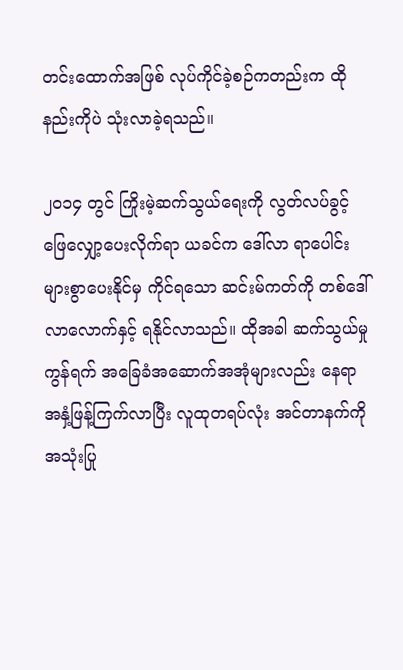တင်းထောက်အဖြစ် လုပ်ကိုင်ခဲ့စဉ်ကတည်းက ထိုနည်းကိုပဲ သုံးလာခဲ့ရသည်။

၂၀၁၄ တွင် ကြိုးမဲ့ဆက်သွယ်ရေးကို လွတ်လပ်ခွင့်ဖြေလျှော့ပေးလိုက်ရာ ယခင်က ဒေါ်လာ ရာပေါင်းများစွာပေးနိုင်မှ ကိုင်ရသော ဆင်းမ်ကတ်ကို တစ်ဒေါ်လာလောက်နှင့် ရနိုင်လာသည်။ ထိုအခါ ဆက်သွယ်မှုကွန်ရက် အခြေခံအဆောက်အအုံများလည်း နေရာအနှံ့ဖြန့်ကြက်လာပြီး လူထုတရပ်လုံး အင်တာနက်ကို အသုံးပြု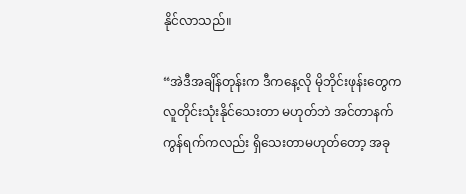နိုင်လာသည်။

“အဲဒီအချိန်တုန်းက ဒီကနေ့လို မိုဘိုင်းဖုန်းတွေက လူတိုင်းသုံးနိုင်သေးတာ မဟုတ်ဘဲ အင်တာနက်ကွန်ရက်ကလည်း ရှိသေးတာမဟုတ်တော့ အခု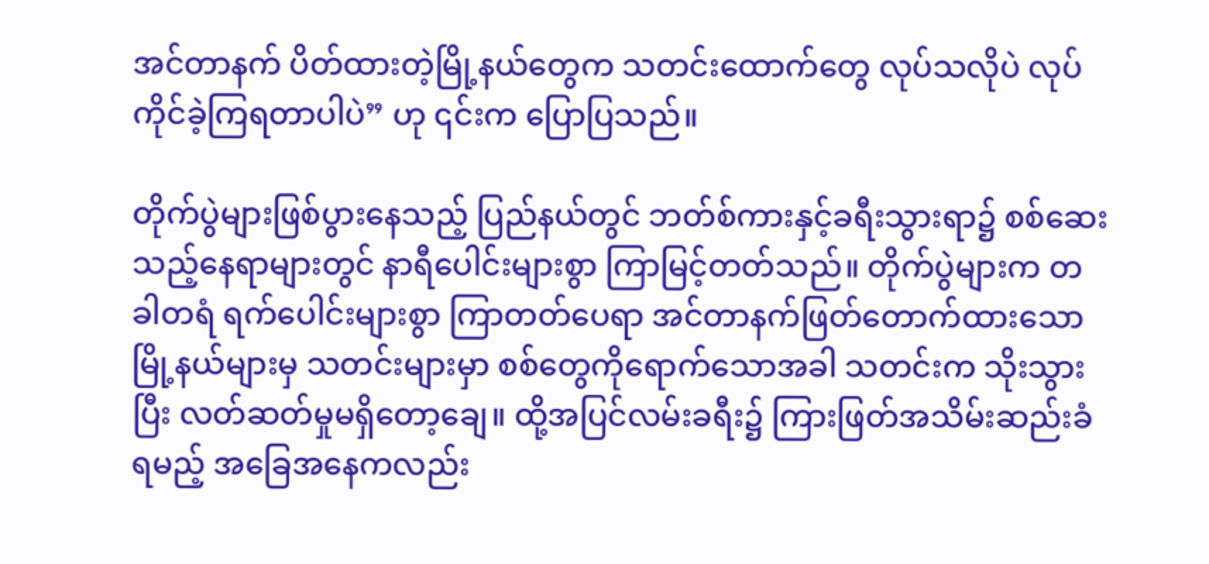အင်တာနက် ပိတ်ထားတဲ့မြို့နယ်တွေက သတင်းထောက်တွေ လုပ်သလိုပဲ လုပ်ကိုင်ခဲ့ကြရတာပါပဲ” ဟု ၎င်းက ပြောပြသည်။

တိုက်ပွဲများဖြစ်ပွားနေသည့် ပြည်နယ်တွင် ဘတ်စ်ကားနှင့်ခရီးသွားရာ၌ စစ်ဆေးသည့်နေရာများတွင် နာရီပေါင်းများစွာ ကြာမြင့်တတ်သည်။ တိုက်ပွဲများက တခါတရံ ရက်ပေါင်းများစွာ ကြာတတ်ပေရာ အင်တာနက်ဖြတ်တောက်ထားသော မြို့နယ်များမှ သတင်းများမှာ စစ်တွေကိုရောက်သောအခါ သတင်းက သိုးသွားပြီး လတ်ဆတ်မှုမရှိတော့ချေ။ ထို့အပြင်လမ်းခရီး၌ ကြားဖြတ်အသိမ်းဆည်းခံရမည့် အခြေအနေကလည်း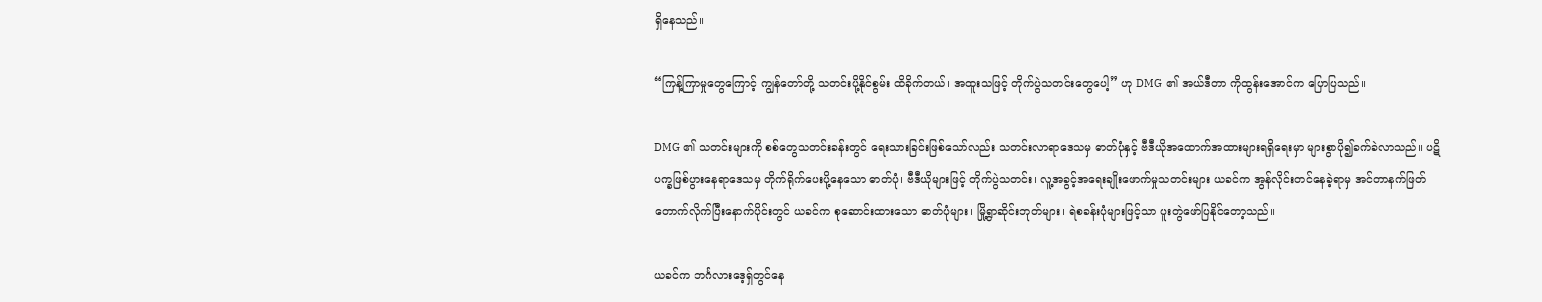ရှိနေသည်။

“ကြန့်ကြာမှုတွေကြောင့် ကျွန်တော်တို့ သတင်းပို့နိုင်စွမ်း ထိခိုက်တယ်၊ အထူးသဖြင့် တိုက်ပွဲသတင်းတွေပေါ့” ဟု DMG ၏ အယ်ဒီတာ ကိုထွန်းအောင်က ပြောပြသည်။

DMG ၏ သတင်းများကို စစ်တွေသတင်းခန်းတွင် ရေးသားခြင်းဖြစ်သော်လည်း သတင်းလာရာဒေသမှ ဓာတ်ပုံနှင့် ဗီဒီယိုအထောက်အထားများရရှိရေးမှာ များစွာပို၍ခက်ခဲလာသည်။ ပဋိပက္ခဖြစ်ပွားနေရာဒေသမှ တိုက်ရိုက်ပေးပို့နေသော ဓာတ်ပုံ၊ ဗီဒီယိုများဖြင့် တိုက်ပွဲသတင်း၊ လူ့အခွင့်အရေးချိုးဖောက်မှုသတင်းများ ယခင်က အွန်လိုင်းတင်နေခဲ့ရာမှ အင်တာနက်ဖြတ်တောက်လိုက်ပြီးနောက်ပိုင်းတွင် ယခင်က စုဆောင်းထားသော ဓာတ်ပုံများ၊ မြို့ရွာဆိုင်းဘုတ်များ၊ ရဲစခန်းပုံများဖြင့်သာ ပူးတွဲဖော်ပြနိုင်တော့သည်။

ယခင်က ဘင်္ဂလားဒေ့ရှ်တွင်နေ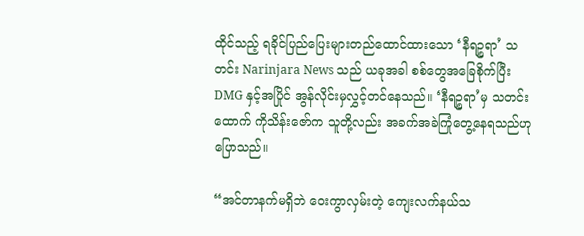ထိုင်သည့် ရခိုင်ပြည်ပြေးများတည်ထောင်ထားသော ‘နီရဉ္စရာ’ သတင်း Narinjara News သည် ယခုအခါ စစ်တွေအခြေစိုက်ပြီး DMG နှင့်အပြိုင် အွန်လိုင်းမှလွှင့်တင်နေသည်။ ‘နီရဉ္စရာ’မှ သတင်းထောက် ကိုသိန်းဇော်က သူတို့လည်း အခက်အခဲကြုံတွေ့နေရသည်ဟုပြောသည်။

“အင်တာနက်မရှိဘဲ ဝေးကွာလှမ်းတဲ့ ကျေးလက်နယ်သ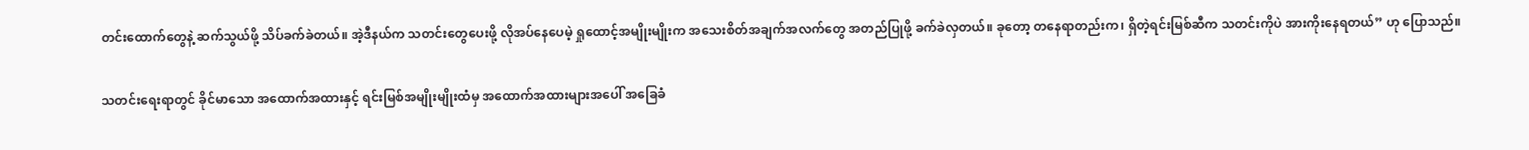တင်းထောက်တွေနဲ့ ဆက်သွယ်ဖို့ သိပ်ခက်ခဲတယ်။ အဲ့ဒီနယ်က သတင်းတွေပေးဖို့ လိုအပ်နေပေမဲ့ ရှုထောင့်အမျိုးမျိုးက အသေးစိတ်အချက်အလက်တွေ အတည်ပြုဖို့ ခက်ခဲလှတယ်။ ခုတော့ တနေရာတည်းက၊ ရှိတဲ့ရင်းမြစ်ဆီက သတင်းကိုပဲ အားကိုးနေရတယ်” ဟု ပြောသည်။

သတင်းရေးရာတွင် ခိုင်မာသော အထောက်အထားနှင့် ရင်းမြစ်အမျိုးမျိုးထံမှ အထောက်အထားများအပေါ် အခြေခံ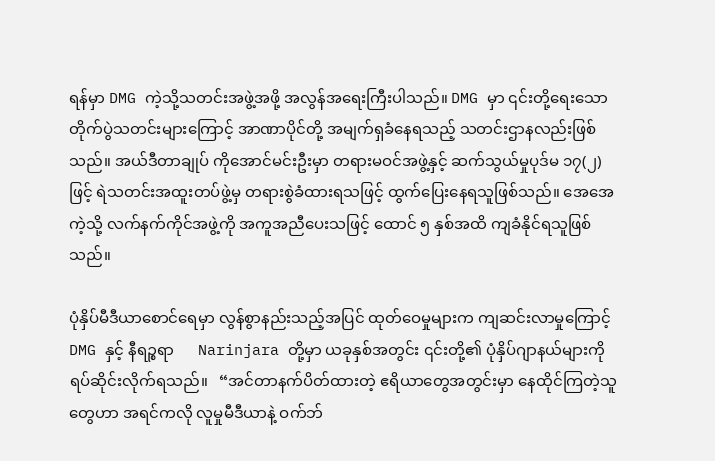ရန်မှာ DMG ကဲ့သို့သတင်းအဖွဲ့အဖို့ အလွန်အရေးကြီးပါသည်။ DMG မှာ ၎င်းတို့ရေးသော တိုက်ပွဲသတင်းများကြောင့် အာဏာပိုင်တို့ အမျက်ရှခံနေရသည့် သတင်းဌာနလည်းဖြစ်သည်။ အယ်ဒီတာချုပ် ကိုအောင်မင်းဦးမှာ တရားမဝင်အဖွဲ့နှင့် ဆက်သွယ်မှုပုဒ်မ ၁၇(၂) ဖြင့် ရဲသတင်းအထူးတပ်ဖွဲ့မှ တရားစွဲခံထားရသဖြင့် ထွက်ပြေးနေရသူဖြစ်သည်။ အေအေကဲ့သို့ လက်နက်ကိုင်အဖွဲ့ကို အကူအညီပေးသဖြင့် ထောင် ၅ နှစ်အထိ ကျခံနိုင်ရသူဖြစ်သည်။

ပုံနှိပ်မီဒီယာစောင်ရေမှာ လွန်စွာနည်းသည့်အပြင် ထုတ်ဝေမှုများက ကျဆင်းလာမှုကြောင့် DMG နှင့် နီရဉ္စရာ      Narinjara တို့မှာ ယခုနှစ်အတွင်း ၎င်းတို့၏ ပုံနှိပ်ဂျာနယ်များကို ရပ်ဆိုင်းလိုက်ရသည်။   “အင်တာနက်ပိတ်ထားတဲ့ ဧရိယာတွေအတွင်းမှာ နေထိုင်ကြတဲ့သူတွေဟာ အရင်ကလို လူမှုမီဒီယာနဲ့ ဝက်ဘ်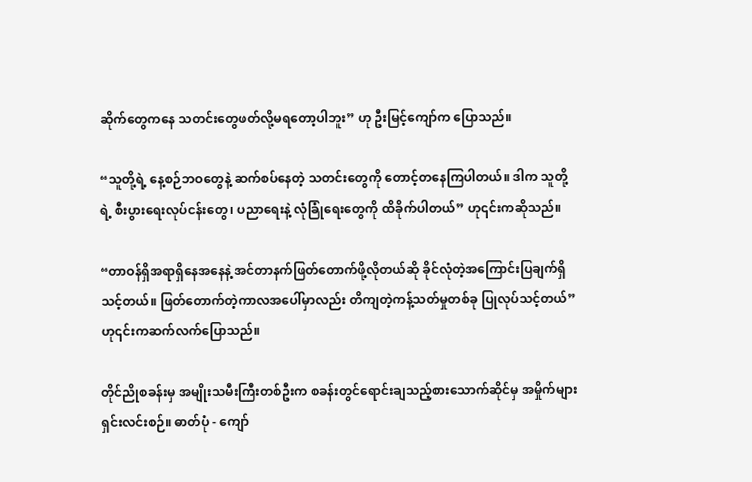ဆိုက်တွေကနေ သတင်းတွေဖတ်လို့မရတော့ပါဘူး” ဟု ဦးမြင့်ကျော်က ပြောသည်။

“သူတို့ရဲ့ နေ့စဉ်ဘဝတွေနဲ့ ဆက်စပ်နေတဲ့ သတင်းတွေကို တောင့်တနေကြပါတယ်။ ဒါက သူတို့ရဲ့ စီးပွားရေးလုပ်ငန်းတွေ၊ ပညာရေးနဲ့ လုံခြုံရေးတွေကို ထိခိုက်ပါတယ်” ဟု၎င်းကဆိုသည်။

“တာဝန်ရှိအရာရှိနေအနေနဲ့ အင်တာနက်ဖြတ်တောက်ဖို့လိုတယ်ဆို ခိုင်လုံတဲ့အကြောင်းပြချက်ရှိသင့်တယ်။ ဖြတ်တောက်တဲ့ကာလအပေါ်မှာလည်း တိကျတဲ့ကန့်သတ်မှုတစ်ခု ပြုလုပ်သင့်တယ်” ဟု၎င်းကဆက်လက်ပြောသည်။

တိုင်ညိုစခန်းမှ အမျိုးသမီးကြီးတစ်ဦးက စခန်းတွင်ရောင်းချသည့်စားသောက်ဆိုင်မှ အမှိုက်များရှင်းလင်းစဉ်။ ဓာတ်ပုံ - ကျော်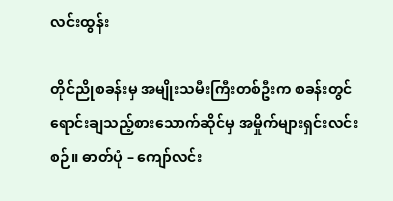လင်းထွန်း

တိုင်ညိုစခန်းမှ အမျိုးသမီးကြီးတစ်ဦးက စခန်းတွင်ရောင်းချသည့်စားသောက်ဆိုင်မှ အမှိုက်များရှင်းလင်းစဉ်။ ဓာတ်ပုံ – ကျော်လင်း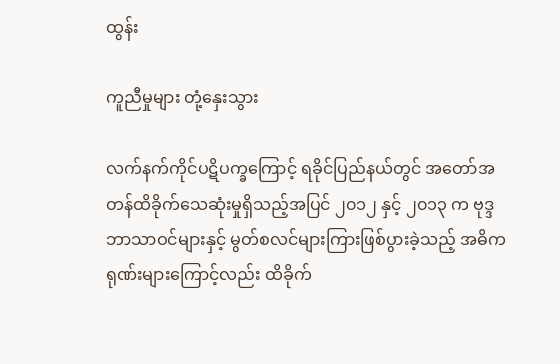ထွန်း

ကူညီမှုများ တုံ့နှေးသွား

လက်နက်ကိုင်ပဋိပက္ခကြောင့် ရခိုင်ပြည်နယ်တွင် အတော်အတန်ထိခိုက်သေဆုံးမှုရှိသည့်အပြင် ၂၀၁၂ နှင့် ၂၀၁၃ က ဗုဒ္ဒဘာသာဝင်များနှင့် မွတ်စလင်များကြားဖြစ်ပွားခဲ့သည့် အဓိကရုဏ်းများကြောင့်လည်း ထိခိုက်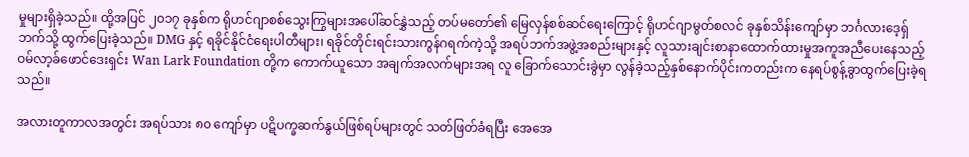မှုများရှိခဲ့သည်။ ထို့အပြင် ၂၀၁၇ ခုနှစ်က ရိုဟင်ဂျာစစ်သွေးကြွများအပေါ်ဆင်နွှဲသည့် တပ်မတော်၏ မြေလှန်စစ်ဆင်ရေးကြောင့် ရိုဟင်ဂျာမွတ်စလင် ခုနှစ်သိန်းကျော်မှာ ဘင်္ဂလားဒေ့ရှ်ဘက်သို့ ထွက်ပြေးခဲ့သည်။ DMG နှင့် ရခိုင်နိုင်ငံရေးပါတီများ၊ ရခိုင်တိုင်းရင်းသားကွန်ဂရက်ကဲ့သို့ အရပ်ဘက်အဖွဲ့အစည်းများနှင့် လူသားချင်းစာနာထောက်ထားမှုအကူအညီပေးနေသည့် ဝမ်လာ့ခ်ဖောင်ဒေးရှင်း Wan Lark Foundation တို့က ကောက်ယူသော အချက်အလက်များအရ လူ ခြောက်သောင်းခွဲမှာ လွန်ခဲ့သည့်နှစ်နောက်ပိုင်းကတည်းက နေရပ်စွန့်ခွာထွက်ပြေးခဲ့ရသည်။

အလားတူကာလအတွင်း အရပ်သား ၈၀ ကျော်မှာ ပဋိပက္ခဆက်နွယ်ဖြစ်ရပ်များတွင် သတ်ဖြတ်ခံရပြီး အေအေ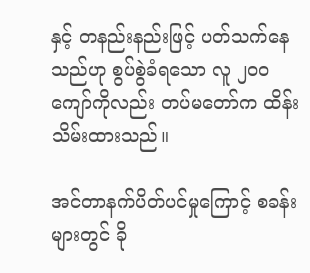နှင့် တနည်းနည်းဖြင့် ပတ်သက်နေသည်ဟု စွပ်စွဲခံရသော လူ ၂၀၀ ကျော်ကိုလည်း တပ်မတော်က ထိန်းသိမ်းထားသည်။

အင်တာနက်ပိတ်ပင်မှုကြောင့် စခန်းများတွင် ခို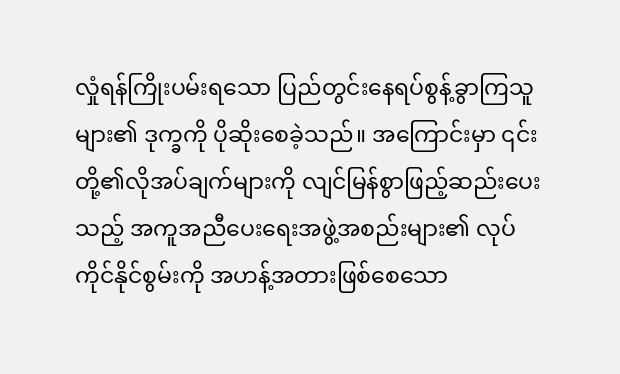လှုံရန်ကြိုးပမ်းရသော ပြည်တွင်းနေရပ်စွန့်ခွာကြသူများ၏ ဒုက္ခကို ပိုဆိုးစေခဲ့သည်။ အကြောင်းမှာ ၎င်းတို့၏လိုအပ်ချက်များကို လျင်မြန်စွာဖြည့်ဆည်းပေးသည့် အကူအညီပေးရေးအဖွဲ့အစည်းများ၏ လုပ်ကိုင်နိုင်စွမ်းကို အဟန့်အတားဖြစ်စေသော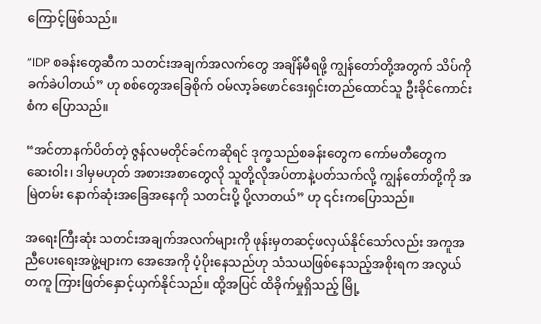ကြောင့်ဖြစ်သည်။

“IDP စခန်းတွေဆီက သတင်းအချက်အလက်တွေ အချိန်မီရဖို့ ကျွန်တော်တို့အတွက် သိပ်ကိုခက်ခဲပါတယ်” ဟု စစ်တွေအခြေစိုက် ဝမ်လာ့ခ်ဖောင်ဒေးရှင်းတည်ထောင်သူ ဦးခိုင်ကောင်းစံက ပြောသည်။

“အင်တာနက်ပိတ်တဲ့ ဇွန်လမတိုင်ခင်ကဆိုရင် ဒုက္ခသည်စခန်းတွေက ကော်မတီတွေက ဆေးဝါး၊ ဒါမှမဟုတ် အစားအစာတွေလို သူတို့လိုအပ်တာနဲ့ပတ်သက်လို့ ကျွန်တော်တို့ကို အမြဲတမ်း နောက်ဆုံးအခြေအနေကို သတင်းပို့ ပို့လာတယ်” ဟု ၎င်းကပြောသည်။

အရေးကြီးဆုံး သတင်းအချက်အလက်များကို ဖုန်းမှတဆင့်ဖလှယ်နိုင်သော်လည်း အကူအညီပေးရေးအဖွဲ့များက အေအေကို ပံ့ပိုးနေသည်ဟု သံသယဖြစ်နေသည့်အစိုးရက အလွယ်တကူ ကြားဖြတ်နှောင့်ယှက်နိုင်သည်။ ထို့အပြင် ထိခိုက်မှုရှိသည့် မြို့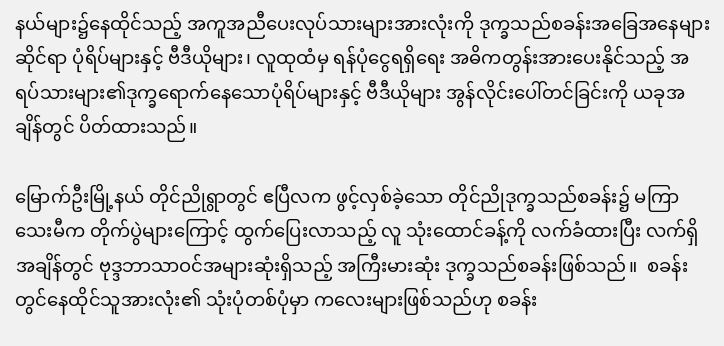နယ်များ၌နေထိုင်သည့် အကူအညီပေးလုပ်သားများအားလုံးကို ဒုက္ခသည်စခန်းအခြေအနေများဆိုင်ရာ ပုံရိပ်များနှင့် ဗီဒီယိုများ၊ လူထုထံမှ ရန်ပုံငွေရရှိရေး အဓိကတွန်းအားပေးနိုင်သည့် အရပ်သားများ၏ဒုက္ခရောက်နေသောပုံရိပ်များနှင့် ဗီဒီယိုများ အွန်လိုင်းပေါ်တင်ခြင်းကို ယခုအချိန်တွင် ပိတ်ထားသည်။

မြောက်ဦးမြို့နယ် တိုင်ညိုရွာတွင် ဧပြီလက ဖွင့်လှစ်ခဲ့သော တိုင်ညိုဒုက္ခသည်စခန်း၌ မကြာသေးမီက တိုက်ပွဲများကြောင့် ထွက်ပြေးလာသည့် လူ သုံးထောင်ခန့်ကို လက်ခံထားပြီး လက်ရှိအချိန်တွင် ဗုဒ္ဒဘာသာဝင်အများဆုံးရှိသည့် အကြီးမားဆုံး ဒုက္ခသည်စခန်းဖြစ်သည်။  စခန်းတွင်နေထိုင်သူအားလုံး၏ သုံးပုံတစ်ပုံမှာ ကလေးများဖြစ်သည်ဟု စခန်း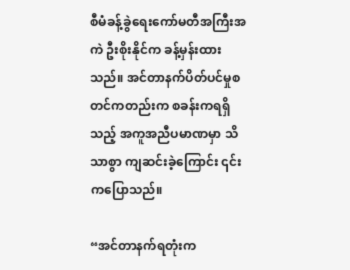စီမံခန့်ခွဲရေးကော်မတီအကြီးအကဲ ဦးစိုးနိုင်က ခန့်မှန်းထားသည်။ အင်တာနက်ပိတ်ပင်မှုစတင်ကတည်းက စခန်းကရရှိသည့် အကူအညီပမာဏမှာ သိသာစွာ ကျဆင်းခဲ့ကြောင်း ၎င်းကပြောသည်။

“အင်တာနက်ရတုံးက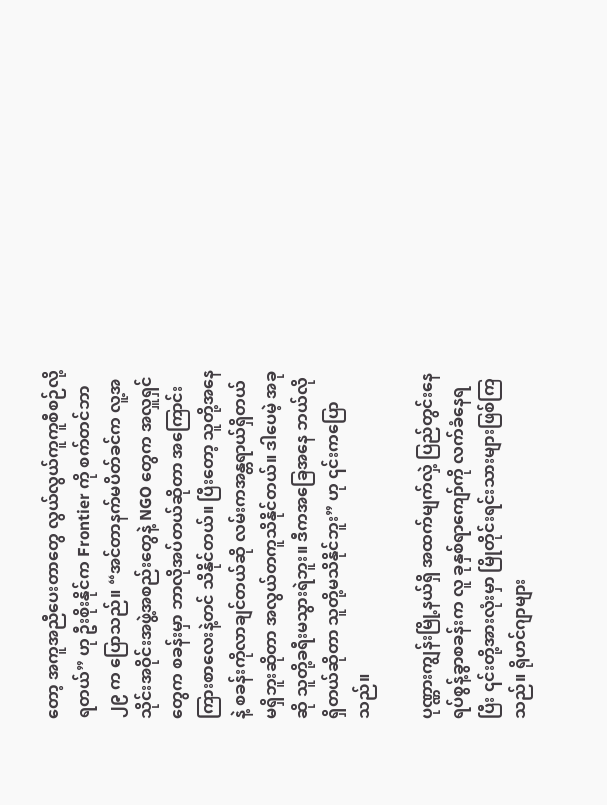တော့ အကူအညီပေးတာတွေ လွယ်လွယ်ကူကူစီစဉ်လို့ရတယ်” ဟု ဦးစိုးနိုင်က Frontier ကို စက်တင်ဘာ ၂၉ က ပြောသည်။ “အင်တာနက်မပိတ်ခင်က လူ့အသိုင်းအဝိုင်းအဖွဲ့အစည်းတွေနဲ့ NGO တွေက အလှူရှင်တွေက စခန်းမှာ ဘာလိုအပ်တယ်ဆိုတာ အကြောင်းကြားစာလေးနဲ့တင် သိနိုင်တယ်။ ပြီးတော့ သူတို့အနေနဲ့ စခန်းကိုလာချင်တယ်ဆို လမ်းကအန္တရာယ်ရှိတယ် မရှိဘူးဆိုတာ အလွယ်တကူသိနိုင်တယ်။ ဒါပေမဲ့ အခုဆို သူတို့ခရီးမသွားရဲဘူး။ ဒီကအခြေအနေ ဘယ်လိုရှိတယ်ဆိုတာ သူတို့မသိနိုင်ဘူး” ဟု ၎င်းကပြောသည်။

ပုဏ္ဏားကျွန်းမြို့နယ်ရှိ အထက်မျက်လှဲ့ ပြည်တွင်းနေရပ်စွန့်ခွာစခန်းက လူ ခုနှစ်ရာကျော်ကို လက်ခံနေရပြီး ၎င်းတို့အားလုံးမှာ မြိုတိုင်းရင်းသားများဖြစ်ကြသည်။ ရိုဟင်ဂျာများ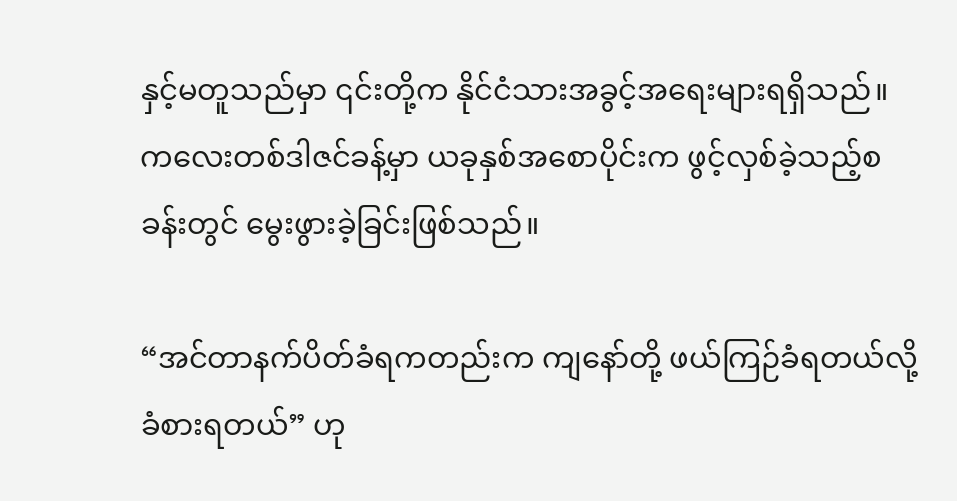နှင့်မတူသည်မှာ ၎င်းတို့က နိုင်ငံသားအခွင့်အရေးများရရှိသည်။ ကလေးတစ်ဒါဇင်ခန့်မှာ ယခုနှစ်အစောပိုင်းက ဖွင့်လှစ်ခဲ့သည့်စခန်းတွင် မွေးဖွားခဲ့ခြင်းဖြစ်သည်။

“အင်တာနက်ပိတ်ခံရကတည်းက ကျနော်တို့ ဖယ်ကြဉ်ခံရတယ်လို့ ခံစားရတယ်” ဟု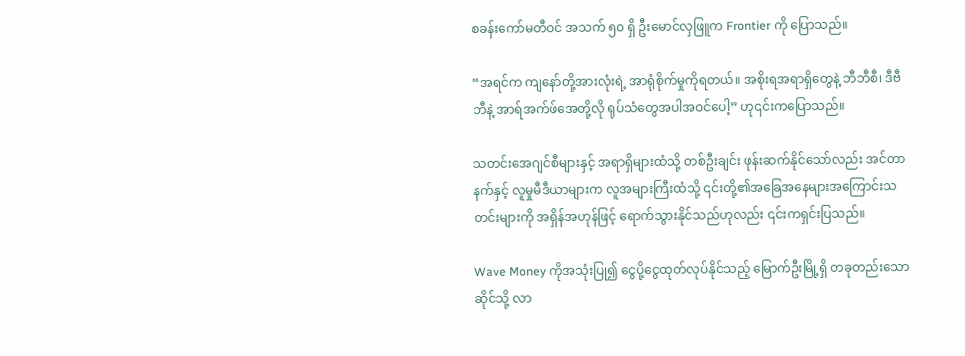စခန်းကော်မတီဝင် အသက် ၅၀ ရှိ ဦးမောင်လှဖြူက Frontier ကို ပြောသည်။

“အရင်က ကျနော်တို့အားလုံးရဲ့ အာရုံစိုက်မှုကိုရတယ်။ အစိုးရအရာရှိတွေနဲ့ ဘီဘီစီ၊ ဒီဗီဘီနဲ့ အာရ်အက်ဖ်အေတို့လို ရုပ်သံတွေအပါအဝင်ပေါ့” ဟု၎င်းကပြောသည်။

သတင်းအေဂျင်စီများနှင့် အရာရှိများထံသို့ တစ်ဦးချင်း ဖုန်းဆက်နိုင်သော်လည်း အင်တာနက်နှင့် လူမှုမီဒီယာများက လူအများကြီးထံသို့ ၎င်းတို့၏အခြေအနေများအကြောင်းသတင်းများကို အရှိန်အဟုန်ဖြင့် ရောက်သွားနိုင်သည်ဟုလည်း ၎င်းကရှင်းပြသည်။

Wave Money ကိုအသုံးပြု၍ ငွေပို့ငွေထုတ်လုပ်နိုင်သည့် မြောက်ဦးမြို့ရှိ တခုတည်းသောဆိုင်သို့ လာ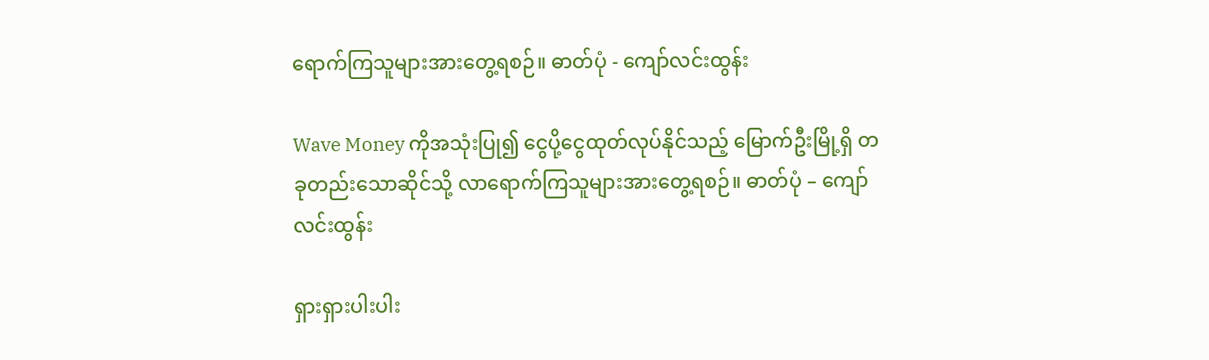ရောက်ကြသူများအားတွေ့ရစဉ်။ ဓာတ်ပုံ - ကျော်လင်းထွန်း

Wave Money ကိုအသုံးပြု၍ ငွေပို့ငွေထုတ်လုပ်နိုင်သည့် မြောက်ဦးမြို့ရှိ တခုတည်းသောဆိုင်သို့ လာရောက်ကြသူများအားတွေ့ရစဉ်။ ဓာတ်ပုံ – ကျော်လင်းထွန်း

ရှားရှားပါးပါး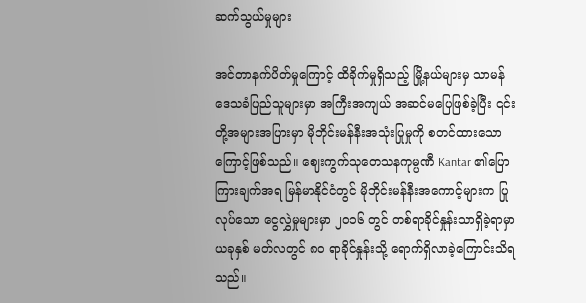ဆက်သွယ်မှုများ

အင်တာနက်ပိတ်မှုကြောင့် ထိခိုက်မှုရှိသည့် မြို့နယ်များမှ သာမန်ဒေသခံပြည်သူများမှာ အကြီးအကျယ် အဆင်မပြေဖြစ်ခဲ့ပြီး ၎င်းတို့အများအပြားမှာ မိုဘိုင်းမန်နီးအသုံးပြုမှုကို စတင်ထားသောကြောင့်ဖြစ်သည်။ ဈေးကွက်သုတေသနကုမ္ပဏီ Kantar ၏ပြောကြားချက်အရ မြန်မာနိုင်ငံတွင် မိုဘိုင်းမန်နီးအကောင့်များက ပြုလုပ်သော ငွေလွှဲမှုများမှာ ၂၀၁၆ တွင် တစ်ရာခိုင်နှုန်းသာရှိခဲ့ရာမှာ ယခုနှစ် မတ်လတွင် ၈၀ ရာခိုင်နှုန်းသို့ ရောက်ရှိလာခဲ့ကြောင်းသိရသည်။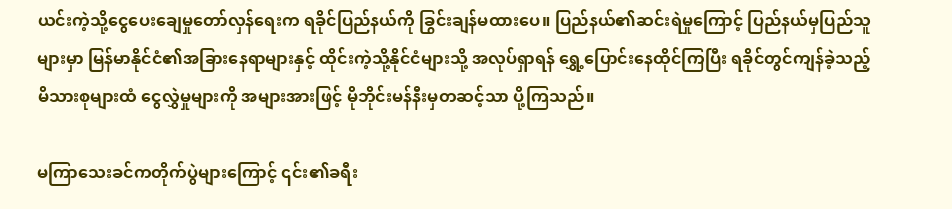ယင်းကဲ့သို့ငွေပေးချေမှုတော်လှန်ရေးက ရခိုင်ပြည်နယ်ကို ခြွင်းချန်မထားပေ။ ပြည်နယ်၏ဆင်းရဲမှုကြောင့် ပြည်နယ်မှပြည်သူများမှာ မြန်မာနိုင်ငံ၏အခြားနေရာများနှင့် ထိုင်းကဲ့သို့နိုင်ငံများသို့ အလုပ်ရှာရန် ရွှေ့ပြောင်းနေထိုင်ကြပြီး ရခိုင်တွင်ကျန်ခဲ့သည့် မိသားစုများထံ ငွေလွှဲမှုများကို အများအားဖြင့် မိုဘိုင်းမန်နီးမှတဆင့်သာ ပို့ကြသည်။

မကြာသေးခင်ကတိုက်ပွဲများကြောင့် ၎င်း၏ခရီး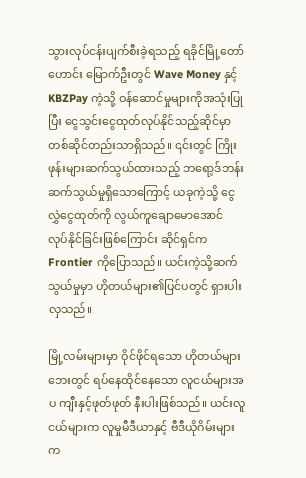သွားလုပ်ငန်းပျက်စီးခဲ့ရသည့် ရခိုင်မြို့တော်ဟောင်း မြောက်ဦးတွင် Wave Money နှင့် KBZPay ကဲ့သို့ ဝန်ဆောင်မှုများကိုအသုံးပြုပြီး ငွေသွင်းငွေထုတ်လုပ်နိုင်သည့်ဆိုင်မှာ တစ်ဆိုင်တည်းသာရှိသည်။ ၎င်းတွင် ကြိုးဖုန်းများဆက်သွယ်ထားသည့် ဘရော့ဒ်ဘန်းဆက်သွယ်မှုရှိသောကြောင့် ယခုကဲ့သို့ ငွေလွှဲငွေထုတ်ကို လွယ်ကူချောမောအောင် လုပ်နိုင်ခြင်းဖြစ်ကြောင်း ဆိုင်ရှင်က Frontier ကိုပြောသည်။ ယင်းကဲ့သို့ဆက်သွယ်မှုမှာ ဟိုတယ်များ၏ပြင်ပတွင် ရှားပါးလှသည်။

မြို့လမ်းများမှာ ဝိုင်ဖိုင်ရသော ဟိုတယ်များဘေးတွင် ရပ်နေထိုင်နေသော လူငယ်များအပ ကျီးနှင့်ဖုတ်ဖုတ် နီးပါးဖြစ်သည်။ ယင်းလူငယ်များက လူမှုမီဒီယာနှင့် ဗီဒီယိုဂိမ်းများက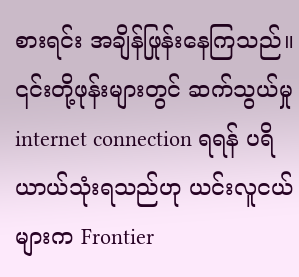စားရင်း အချိန်ဖြုန်းနေကြသည်။ ၎င်းတို့ဖုန်းများတွင် ဆက်သွယ်မှု internet connection ရရန် ပရိယာယ်သုံးရသည်ဟု ယင်းလူငယ်များက Frontier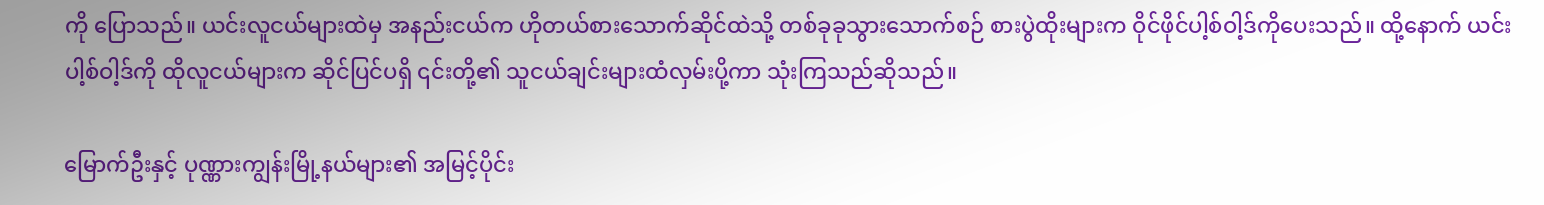ကို ပြောသည်။ ယင်းလူငယ်များထဲမှ အနည်းငယ်က ဟိုတယ်စားသောက်ဆိုင်ထဲသို့ တစ်ခုခုသွားသောက်စဉ် စားပွဲထိုးများက ဝိုင်ဖိုင်ပါ့စ်ဝါ့ဒ်ကိုပေးသည်။ ထို့နောက် ယင်းပါ့စ်ဝါ့ဒ်ကို ထိုလူငယ်များက ဆိုင်ပြင်ပရှိ ၎င်းတို့၏ သူငယ်ချင်းများထံလှမ်းပို့ကာ သုံးကြသည်ဆိုသည်။

မြောက်ဦးနှင့် ပုဏ္ဏားကျွန်းမြို့နယ်များ၏ အမြင့်ပိုင်း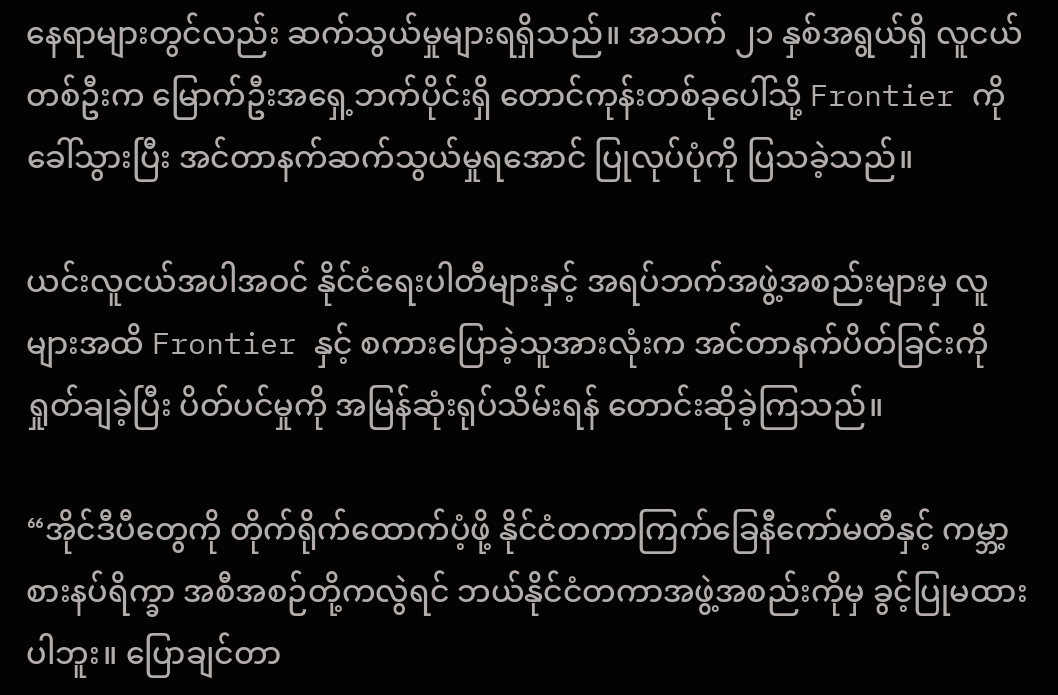နေရာများတွင်လည်း ဆက်သွယ်မှုများရရှိသည်။ အသက် ၂၁ နှစ်အရွယ်ရှိ လူငယ်တစ်ဦးက မြောက်ဦးအရှေ့ဘက်ပိုင်းရှိ တောင်ကုန်းတစ်ခုပေါ်သို့ Frontier ကို ခေါ်သွားပြီး အင်တာနက်ဆက်သွယ်မှုရအောင် ပြုလုပ်ပုံကို ပြသခဲ့သည်။

ယင်းလူငယ်အပါအဝင် နိုင်ငံရေးပါတီများနှင့် အရပ်ဘက်အဖွဲ့အစည်းများမှ လူများအထိ Frontier နှင့် စကားပြောခဲ့သူအားလုံးက အင်တာနက်ပိတ်ခြင်းကို ရှုတ်ချခဲ့ပြီး ပိတ်ပင်မှုကို အမြန်ဆုံးရုပ်သိမ်းရန် တောင်းဆိုခဲ့ကြသည်။

“အိုင်ဒီပီတွေကို တိုက်ရိုက်ထောက်ပံ့ဖို့ နိုင်ငံတကာကြက်ခြေနီကော်မတီနှင့် ကမ္ဘာ့စားနပ်ရိက္ခာ အစီအစဉ်တို့ကလွဲရင် ဘယ်နိုင်ငံတကာအဖွဲ့အစည်းကိုမှ ခွင့်ပြုမထားပါဘူး။ ပြောချင်တာ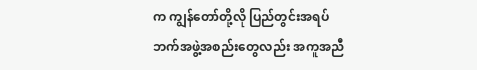က ကျွန်တော်တို့လို ပြည်တွင်းအရပ်ဘက်အဖွဲ့အစည်းတွေလည်း အကူအညီ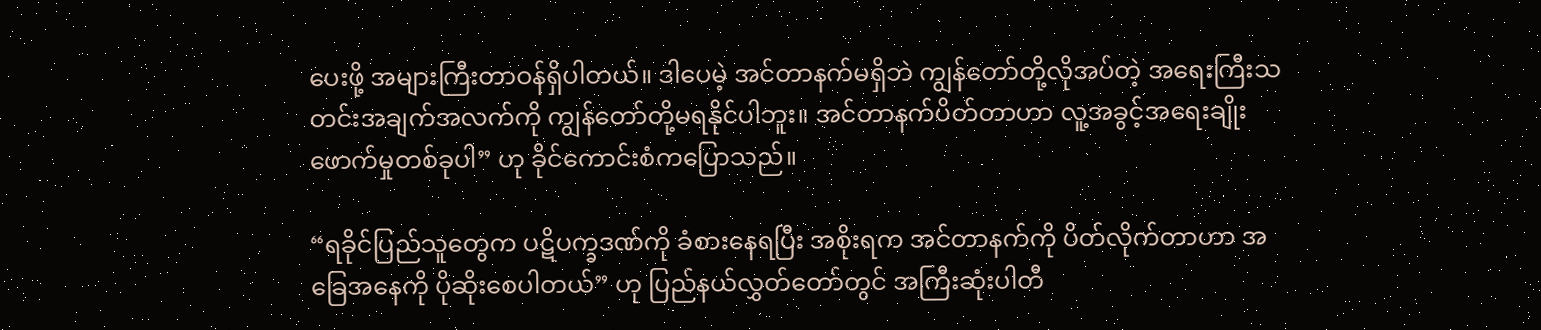ပေးဖို့ အများကြီးတာဝန်ရှိပါတယ်။ ဒါပေမဲ့ အင်တာနက်မရှိဘဲ ကျွန်တော်တို့လိုအပ်တဲ့ အရေးကြီးသတင်းအချက်အလက်ကို ကျွန်တော်တို့မရနိုင်ပါဘူး။ အင်တာနက်ပိတ်တာဟာ လူ့အခွင့်အရေးချိုးဖောက်မှုတစ်ခုပါ” ဟု ခိုင်ကောင်းစံကပြောသည်။

“ရခိုင်ပြည်သူတွေက ပဋိပက္ခဒဏ်ကို ခံစားနေရပြီး အစိုးရက အင်တာနက်ကို ပိတ်လိုက်တာဟာ အခြေအနေကို ပိုဆိုးစေပါတယ်” ဟု ပြည်နယ်လွှတ်တော်တွင် အကြီးဆုံးပါတီ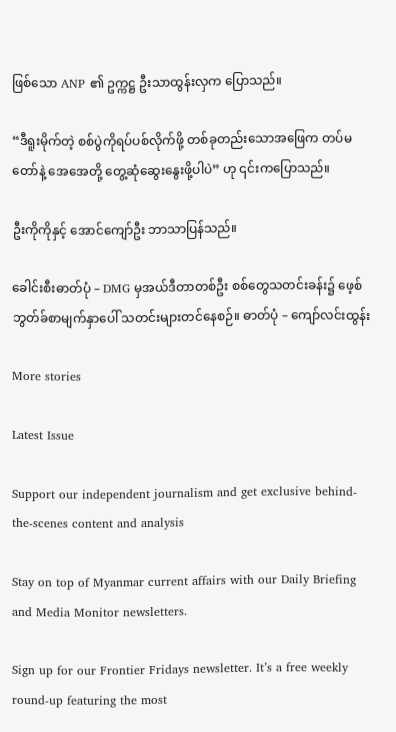ဖြစ်သော ANP ၏ ဥက္ကဋ္ဌ ဦးသာထွန်းလှက ပြောသည်။

“ဒီရူးမိုက်တဲ့ စစ်ပွဲကိုရပ်ပစ်လိုက်ဖို့ တစ်ခုတည်းသောအဖြေက တပ်မတော်နဲ့ အေအေတို့ တွေ့ဆုံဆွေးနွေးဖို့ပါပဲ” ဟု ၎င်းကပြောသည်။

ဦးကိုကိုနှင့် အောင်ကျော်ဦး ဘာသာပြန်သည်။

ခေါင်းစီးဓာတ်ပုံ – DMG မှအယ်ဒီတာတစ်ဦး စစ်တွေသတင်းခန်း၌ ဖေ့စ်ဘွတ်ခ်စာမျက်နှာပေါ် သတင်းများတင်နေစဉ်။ ဓာတ်ပုံ – ကျော်လင်းထွန်း

More stories

Latest Issue

Support our independent journalism and get exclusive behind-the-scenes content and analysis

Stay on top of Myanmar current affairs with our Daily Briefing and Media Monitor newsletters.

Sign up for our Frontier Fridays newsletter. It’s a free weekly round-up featuring the most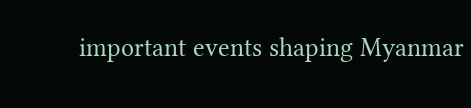important events shaping Myanmar